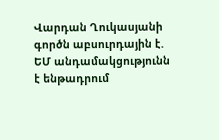Վարդան Ղուկասյանի գործն աբսուրդային է. ԵՄ անդամակցությունն է ենթադրում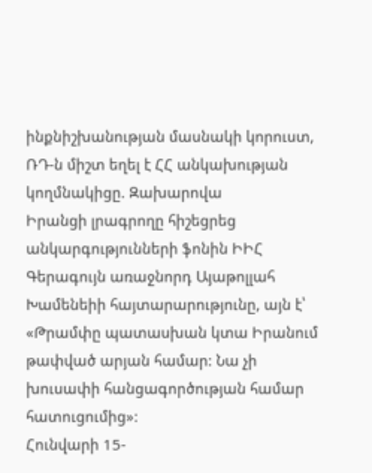ինքնիշխանության մասնակի կորուստ, ՌԴ-ն միշտ եղել է ՀՀ անկախության կողմնակիցը. Զախարովա
Իրանցի լրագրողը հիշեցրեց անկարգությունների ֆոնին ԻԻՀ Գերագույն առաջնորդ Այաթոլլահ Խամենեիի հայտարարությունը, այն է՝ «Թրամփը պատասխան կտա Իրանում թափված արյան համար: Նա չի խուսափի հանցագործության համար հատուցումից»:
Հունվարի 15-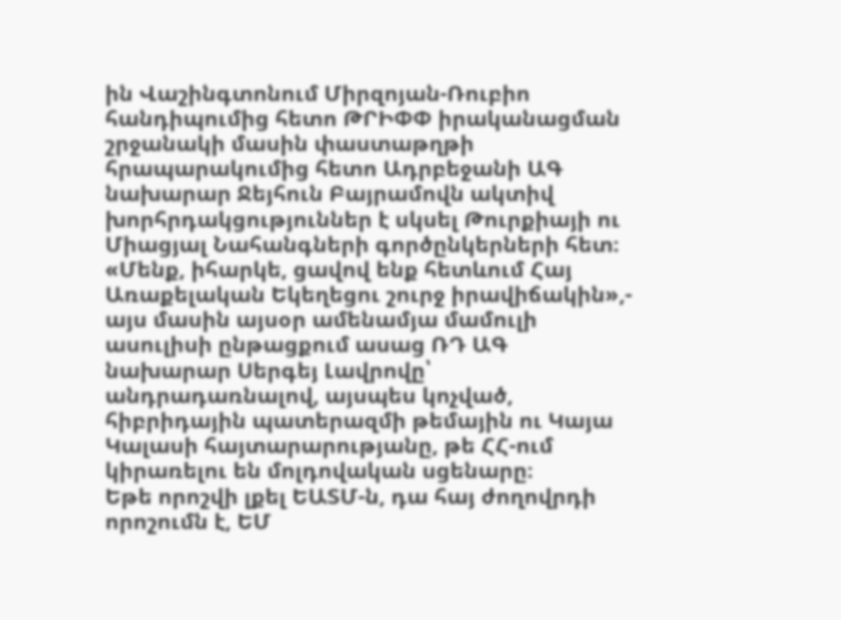ին Վաշինգտոնում Միրզոյան-Ռուբիո հանդիպումից հետո ԹՐԻՓՓ իրականացման շրջանակի մասին փաստաթղթի հրապարակումից հետո Ադրբեջանի ԱԳ նախարար Ջեյհուն Բայրամովն ակտիվ խորհրդակցություններ է սկսել Թուրքիայի ու Միացյալ Նահանգների գործընկերների հետ։
«Մենք, իհարկե, ցավով ենք հետևում Հայ Առաքելական Եկեղեցու շուրջ իրավիճակին»,- այս մասին այսօր ամենամյա մամուլի ասուլիսի ընթացքում ասաց ՌԴ ԱԳ նախարար Սերգեյ Լավրովը՝ անդրադառնալով, այսպես կոչված, հիբրիդային պատերազմի թեմային ու Կայա Կալասի հայտարարությանը, թե ՀՀ-ում կիրառելու են մոլդովական սցենարը։
Եթե որոշվի լքել ԵԱՏՄ-ն, դա հայ ժողովրդի որոշումն է, ԵՄ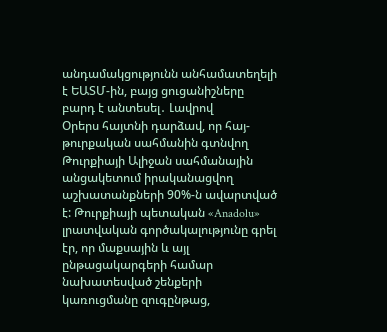անդամակցությունն անհամատեղելի է ԵԱՏՄ-ին, բայց ցուցանիշները բարդ է անտեսել․ Լավրով
Օրերս հայտնի դարձավ, որ հայ-թուրքական սահմանին գտնվող Թուրքիայի Ալիջան սահմանային անցակետում իրականացվող աշխատանքների 90%-ն ավարտված է: Թուրքիայի պետական «Anadolu» լրատվական գործակալությունը գրել էր, որ մաքսային և այլ ընթացակարգերի համար նախատեսված շենքերի կառուցմանը զուգընթաց,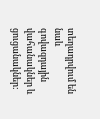տեղադրվում են նաև գովազդային վահանակներ և ցուցանակներ: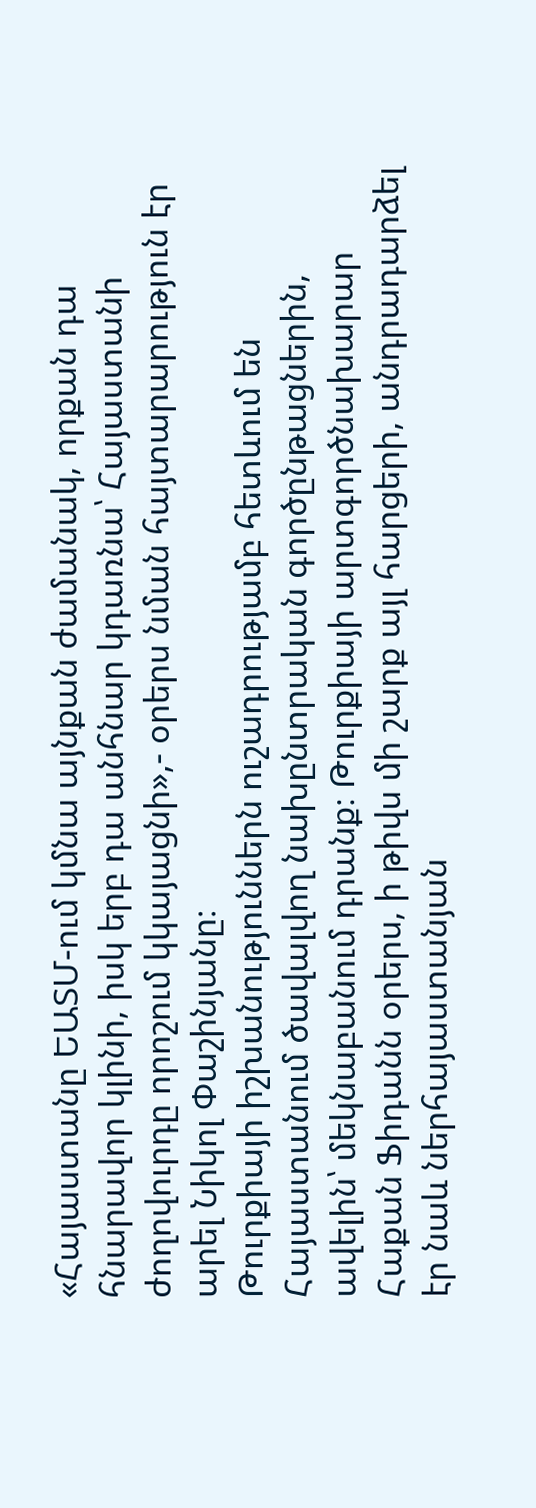«Հայաստանը ԵԱՏՄ-ում կմնա այնքան ժամանակ, որքան դա հնարավոր կլինի, իսկ երբ դա անհնար կդառնա՝ Հայաստանի ժողովուրդը որոշում կկայացնի»,- օրերս նման հայտարարություն էր արել Նիկոլ Փաշինյանը։
Թուրքիայի իշխանություններն ուշադրությամբ հետևում են Հայաստանում ծավալվող նախընտրական գործընթացներին, ավելին՝ մեկնաբանում դրանք։ Թուրքիայի արտգործնախարար Հաքան Ֆիդանն օրերս, ի թիվս մի շարք այլ հարցերի, անդրադարձել էր նաև ներհայաստանյան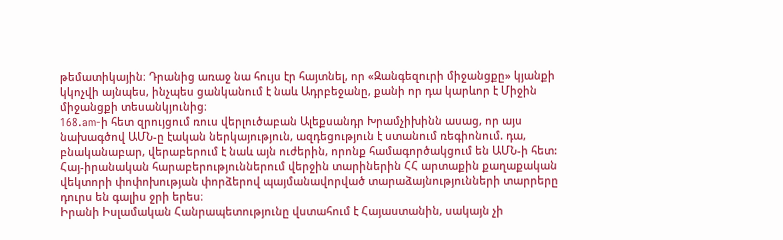թեմատիկային։ Դրանից առաջ նա հույս էր հայտնել, որ «Զանգեզուրի միջանցքը» կյանքի կկոչվի այնպես, ինչպես ցանկանում է նաև Ադրբեջանը, քանի որ դա կարևոր է Միջին միջանցքի տեսանկյունից։
168.am-ի հետ զրույցում ռուս վերլուծաբան Ալեքսանդր Խրամչիխինն ասաց, որ այս նախագծով ԱՄՆ-ը էական ներկայություն, ազդեցություն է ստանում ռեգիոնում. դա, բնականաբար, վերաբերում է նաև այն ուժերին, որոնք համագործակցում են ԱՄՆ-ի հետ:
Հայ-իրանական հարաբերություններում վերջին տարիներին ՀՀ արտաքին քաղաքական վեկտորի փոփոխության փորձերով պայմանավորված տարաձայնությունների տարրերը դուրս են գալիս ջրի երես։
Իրանի Իսլամական Հանրապետությունը վստահում է Հայաստանին, սակայն չի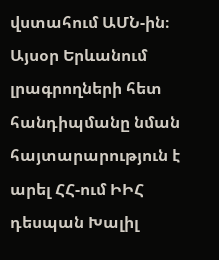վստահում ԱՄՆ-ին։ Այսօր Երևանում լրագրողների հետ հանդիպմանը նման հայտարարություն է արել ՀՀ-ում ԻԻՀ դեսպան Խալիլ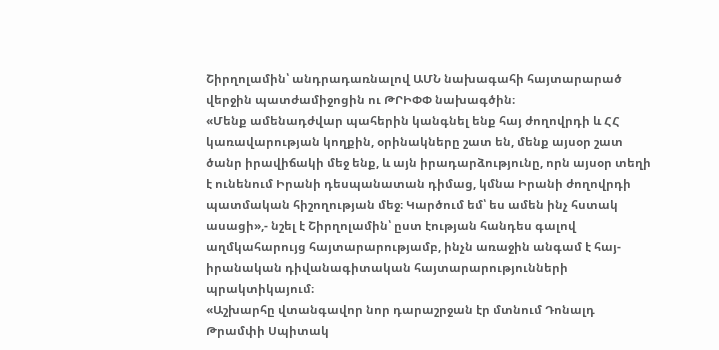Շիրղոլամին՝ անդրադառնալով ԱՄՆ նախագահի հայտարարած վերջին պատժամիջոցին ու ԹՐԻՓՓ նախագծին։
«Մենք ամենադժվար պահերին կանգնել ենք հայ ժողովրդի և ՀՀ կառավարության կողքին, օրինակները շատ են, մենք այսօր շատ ծանր իրավիճակի մեջ ենք, և այն իրադարձությունը, որն այսօր տեղի է ունենում Իրանի դեսպանատան դիմաց, կմնա Իրանի ժողովրդի պատմական հիշողության մեջ։ Կարծում եմ՝ ես ամեն ինչ հստակ ասացի»,- նշել է Շիրղոլամին՝ ըստ էության հանդես գալով աղմկահարույց հայտարարությամբ, ինչն առաջին անգամ է հայ-իրանական դիվանագիտական հայտարարությունների պրակտիկայում։
«Աշխարհը վտանգավոր նոր դարաշրջան էր մտնում Դոնալդ Թրամփի Սպիտակ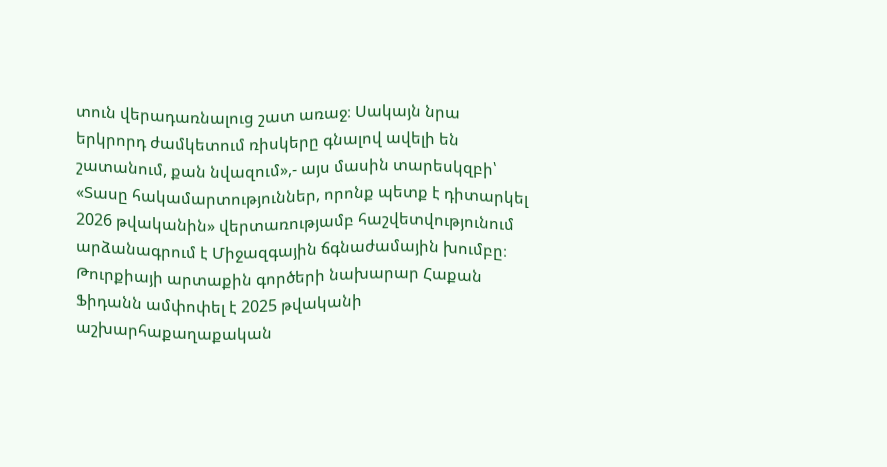տուն վերադառնալուց շատ առաջ։ Սակայն նրա երկրորդ ժամկետում ռիսկերը գնալով ավելի են շատանում, քան նվազում»,- այս մասին տարեսկզբի՝ «Տասը հակամարտություններ, որոնք պետք է դիտարկել 2026 թվականին» վերտառությամբ հաշվետվությունում արձանագրում է Միջազգային ճգնաժամային խումբը։
Թուրքիայի արտաքին գործերի նախարար Հաքան Ֆիդանն ամփոփել է 2025 թվականի աշխարհաքաղաքական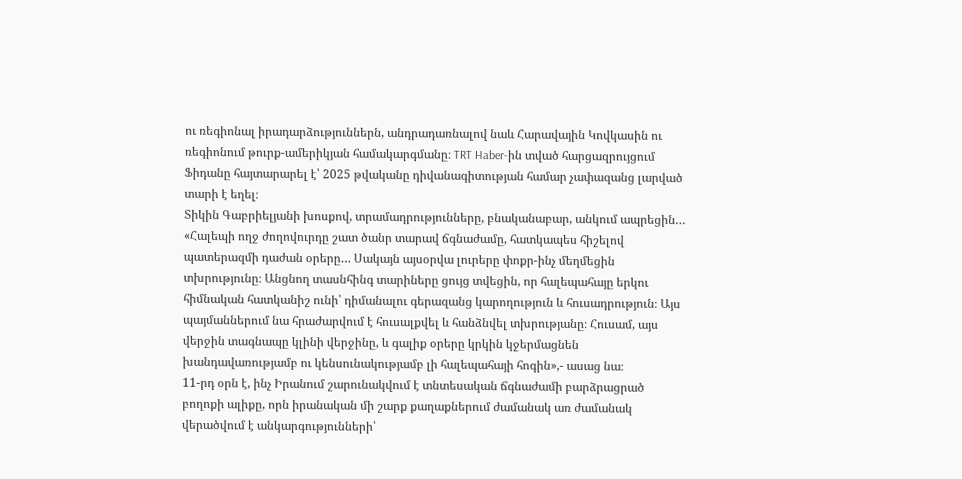ու ռեգիոնալ իրադարձություններն, անդրադառնալով նաև Հարավային Կովկասին ու ռեգիոնում թուրք-ամերիկյան համակարգմանը։ TRT Haber-ին տված հարցազրույցում Ֆիդանը հայտարարել է՝ 2025 թվականը դիվանագիտության համար չափազանց լարված տարի է եղել։
Տիկին Գաբրիելյանի խոսքով, տրամադրությունները, բնականաբար, անկում ապրեցին… «Հալեպի ողջ ժողովուրդը շատ ծանր տարավ ճգնաժամը, հատկապես հիշելով պատերազմի դաժան օրերը… Սակայն այսօրվա լուրերը փոքր-ինչ մեղմեցին տխրությունը։ Անցնող տասնհինգ տարիները ցույց տվեցին, որ հալեպահայը երկու հիմնական հատկանիշ ունի՝ դիմանալու գերազանց կարողություն և հուսադրություն։ Այս պայմաններում նա հրաժարվում է հուսալքվել և հանձնվել տխրությանը։ Հուսամ, այս վերջին տագնապը կլինի վերջինը, և գալիք օրերը կրկին կջերմացնեն խանդավառությամբ ու կենսունակությամբ լի հալեպահայի հոգին»,- ասաց նա։
11-րդ օրն է, ինչ Իրանում շարունակվում է տնտեսական ճգնաժամի բարձրացրած բողոքի ալիքը, որն իրանական մի շարք քաղաքներում ժամանակ առ ժամանակ վերածվում է անկարգությունների՝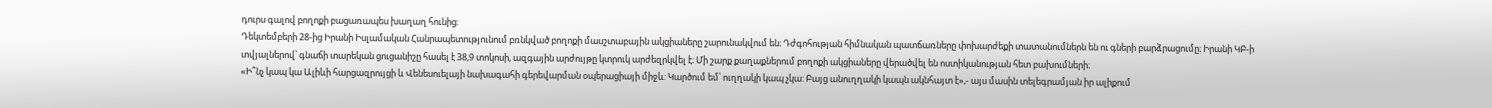դուրս գալով բողոքի բացառապես խաղաղ հունից:
Դեկտեմբերի 28-ից Իրանի Իսլամական Հանրապետությունում բռնկված բողոքի մասշտաբային ակցիաները շարունակվում են։ Դժգոհության հիմնական պատճառները փոխարժեքի տատանումներն են ու գների բարձրացումը։ Իրանի ԿԲ-ի տվյալներով՝ գնաճի տարեկան ցուցանիշը հասել է 38,9 տոկոսի, ազգային արժույթը կտրուկ արժեզրկվել է։ Մի շարք քաղաքներում բողոքի ակցիաները վերածվել են ոստիկանության հետ բախումների։
«Ի՞նչ կապ կա Ալիևի հարցազրույցի և Վենեսուելայի նախագահի գերեվարման օպերացիայի միջև: Կարծում եմ՝ ուղղակի կապ չկա: Բայց անուղղակի կապն ակնհայտ է»,- այս մասին տելեգրամյան իր ալիքում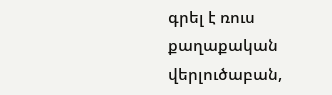գրել է ռուս քաղաքական վերլուծաբան,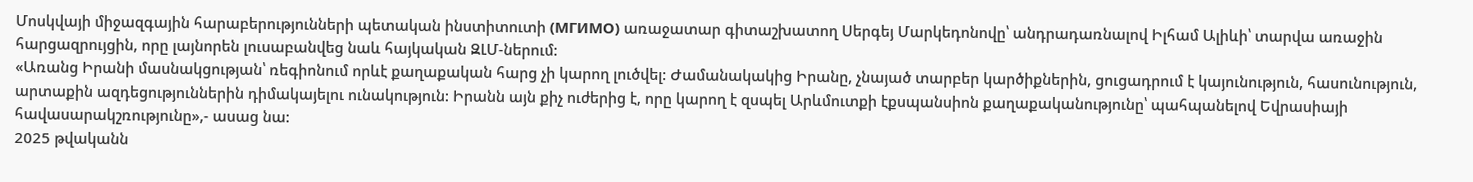Մոսկվայի միջազգային հարաբերությունների պետական ինստիտուտի (МГИМО) առաջատար գիտաշխատող Սերգեյ Մարկեդոնովը՝ անդրադառնալով Իլհամ Ալիևի՝ տարվա առաջին հարցազրույցին, որը լայնորեն լուսաբանվեց նաև հայկական ԶԼՄ-ներում:
«Առանց Իրանի մասնակցության՝ ռեգիոնում որևէ քաղաքական հարց չի կարող լուծվել: Ժամանակակից Իրանը, չնայած տարբեր կարծիքներին, ցուցադրում է կայունություն, հասունություն, արտաքին ազդեցություններին դիմակայելու ունակություն: Իրանն այն քիչ ուժերից է, որը կարող է զսպել Արևմուտքի էքսպանսիոն քաղաքականությունը՝ պահպանելով Եվրասիայի հավասարակշռությունը»,- ասաց նա:
2025 թվականն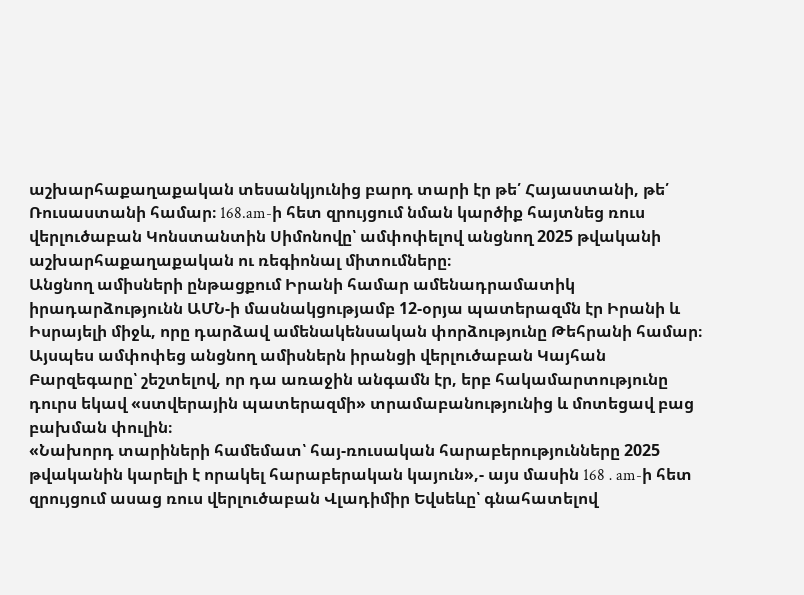աշխարհաքաղաքական տեսանկյունից բարդ տարի էր թե՛ Հայաստանի, թե՛ Ռուսաստանի համար։ 168.am-ի հետ զրույցում նման կարծիք հայտնեց ռուս վերլուծաբան Կոնստանտին Սիմոնովը՝ ամփոփելով անցնող 2025 թվականի աշխարհաքաղաքական ու ռեգիոնալ միտումները։
Անցնող ամիսների ընթացքում Իրանի համար ամենադրամատիկ իրադարձությունն ԱՄՆ-ի մասնակցությամբ 12-օրյա պատերազմն էր Իրանի և Իսրայելի միջև, որը դարձավ ամենակենսական փորձությունը Թեհրանի համար։ Այսպես ամփոփեց անցնող ամիսներն իրանցի վերլուծաբան Կայհան Բարզեգարը՝ շեշտելով, որ դա առաջին անգամն էր, երբ հակամարտությունը դուրս եկավ «ստվերային պատերազմի» տրամաբանությունից և մոտեցավ բաց բախման փուլին։
«Նախորդ տարիների համեմատ՝ հայ-ռուսական հարաբերությունները 2025 թվականին կարելի է որակել հարաբերական կայուն»,- այս մասին 168․am-ի հետ զրույցում ասաց ռուս վերլուծաբան Վլադիմիր Եվսեևը՝ գնահատելով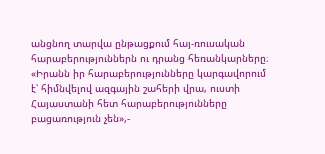անցնող տարվա ընթացքում հայ-ռուսական հարաբերություններն ու դրանց հեռանկարները։
«Իրանն իր հարաբերությունները կարգավորում է՝ հիմնվելով ազգային շահերի վրա, ուստի Հայաստանի հետ հարաբերությունները բացառություն չեն»,-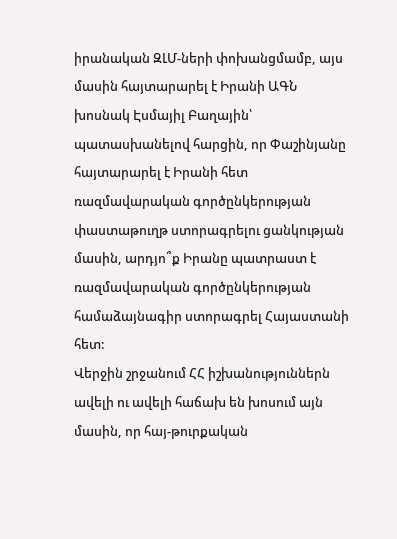իրանական ԶԼՄ-ների փոխանցմամբ, այս մասին հայտարարել է Իրանի ԱԳՆ խոսնակ Էսմայիլ Բաղային՝ պատասխանելով հարցին, որ Փաշինյանը հայտարարել է Իրանի հետ ռազմավարական գործընկերության փաստաթուղթ ստորագրելու ցանկության մասին, արդյո՞ք Իրանը պատրաստ է ռազմավարական գործընկերության համաձայնագիր ստորագրել Հայաստանի հետ:
Վերջին շրջանում ՀՀ իշխանություններն ավելի ու ավելի հաճախ են խոսում այն մասին, որ հայ-թուրքական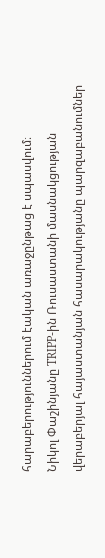հարաբերություններում էական առաջընթաց է սպասվում։
Նիկոլ Փաշինյանը TRIPP-ին Ռուսաստանի մասնակցության վերաբերյալ հայաստանյան հասարակությանը պարզաբանումներ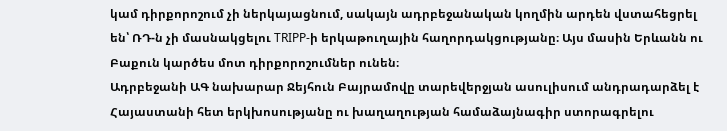կամ դիրքորոշում չի ներկայացնում, սակայն ադրբեջանական կողմին արդեն վստահեցրել են՝ ՌԴ-ն չի մասնակցելու TRIPP-ի երկաթուղային հաղորդակցությանը։ Այս մասին Երևանն ու Բաքուն կարծես մոտ դիրքորոշումներ ունեն։
Ադրբեջանի ԱԳ նախարար Ջեյհուն Բայրամովը տարեվերջյան ասուլիսում անդրադարձել է Հայաստանի հետ երկխոսությանը ու խաղաղության համաձայնագիր ստորագրելու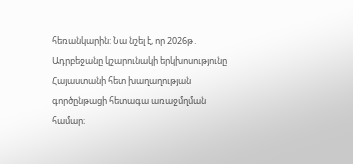հեռանկարին: Նա նշել է, որ 2026թ․ Ադրբեջանը կշարունակի երկխոսությունը Հայաստանի հետ խաղաղության գործընթացի հետագա առաջմղման համար։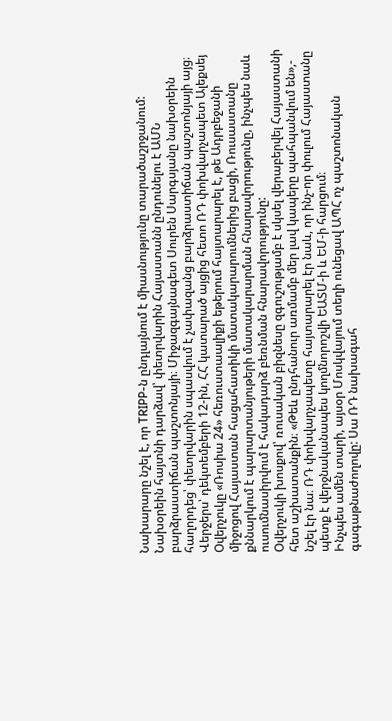Նախարարը նշել է, որ TRIPP-ն ընդլայնում է միասնությունը տարածաշրջանում:
Նախօրեին հայտնի դարձավ՝ փետրվարին Հայաստանն ընդունելու է ԱՄՆ բարձրաստիճան պաշտոնյայի։ Միջազգայնագետ Սուրեն Սարգսյանը նախօրեին հաղորդեց՝ փետրվարին սպասվում է չափազանց բարձրաստիճան պաշտոնյայի այց։
Վերջերս՝ դեկտեմբերի 12-ին, ՀՀ կատարած այցից հետո ՌԴ փոխվարչապետ Ալեքսեյ Օվերչուկը «Ռոսիա 24» հեռուստաալիքի եթերում հայտարարել է, թե Ադրբեջանի միջոցով Հայաստան հացահատիկի մատակարարումներից բացի, Ռուսաստանը քննարկում է պարարտանյութերի մատակարարման հնարավորությունը, ինչպես նաև ուսումնասիրվում է հակադարձ բեռնման հնարավորությունը:
Օվերչուկի խոսքով՝ ռուսական բիզնեսը զգուշությամբ է սկսել վերաբերվել Հայաստանի հետ աշխատանքին։ «Թեև ընդհանուր առմամբ մեր լավ կապերը պահպանվում են»,- նշել էր նա։ ՌԴ փոխվարչապետը հայտարարել էր նաև, որ ինչ-որ փուլում Հայաստանը պետք է վերջնականապես կողմնորոշվի ԵԱՏՄ-ի և ԵՄ-ի հարցում։
Ինչպես ամեն տարի, այսօր Մոսկվայում տեղի ունեցավ ԱՊՀ ոչ պաշտոնական գագաթնաժողովը: Սա ՌԴ նախագահ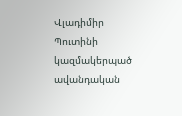Վլադիմիր Պուտինի կազմակերպած ավանդական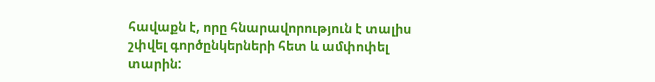հավաքն է, որը հնարավորություն է տալիս շփվել գործընկերների հետ և ամփոփել տարին: